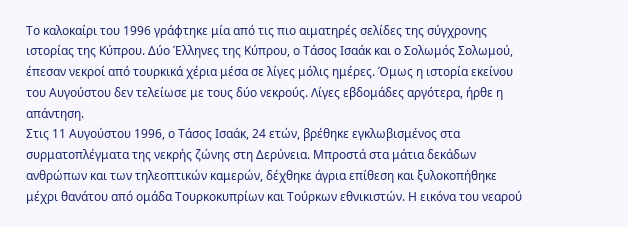Το καλοκαίρι του 1996 γράφτηκε μία από τις πιο αιματηρές σελίδες της σύγχρονης ιστορίας της Κύπρου. Δύο Έλληνες της Κύπρου, ο Τάσος Ισαάκ και ο Σολωμός Σολωμού, έπεσαν νεκροί από τουρκικά χέρια μέσα σε λίγες μόλις ημέρες. Όμως η ιστορία εκείνου του Αυγούστου δεν τελείωσε με τους δύο νεκρούς. Λίγες εβδομάδες αργότερα, ήρθε η απάντηση.
Στις 11 Αυγούστου 1996, ο Τάσος Ισαάκ, 24 ετών, βρέθηκε εγκλωβισμένος στα συρματοπλέγματα της νεκρής ζώνης στη Δερύνεια. Μπροστά στα μάτια δεκάδων ανθρώπων και των τηλεοπτικών καμερών, δέχθηκε άγρια επίθεση και ξυλοκοπήθηκε μέχρι θανάτου από ομάδα Τουρκοκυπρίων και Τούρκων εθνικιστών. Η εικόνα του νεαρού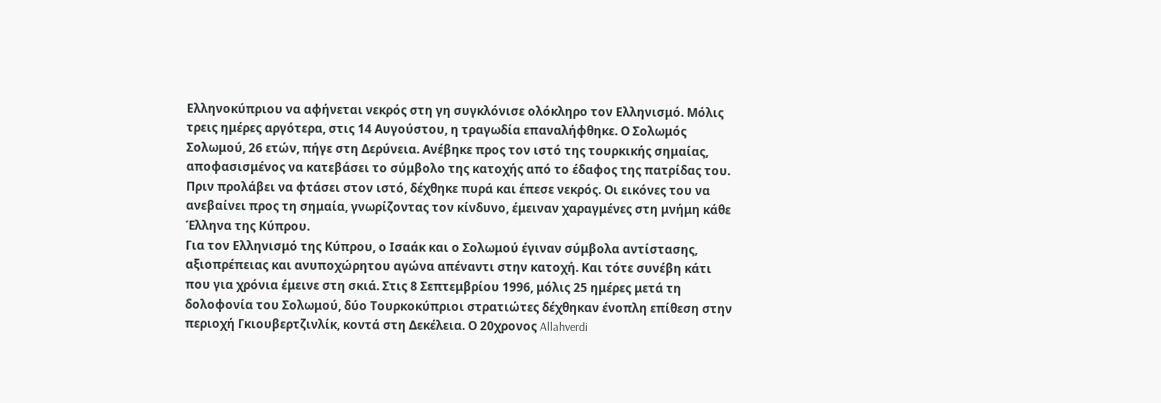Ελληνοκύπριου να αφήνεται νεκρός στη γη συγκλόνισε ολόκληρο τον Ελληνισμό. Μόλις τρεις ημέρες αργότερα, στις 14 Αυγούστου, η τραγωδία επαναλήφθηκε. Ο Σολωμός Σολωμού, 26 ετών, πήγε στη Δερύνεια. Ανέβηκε προς τον ιστό της τουρκικής σημαίας, αποφασισμένος να κατεβάσει το σύμβολο της κατοχής από το έδαφος της πατρίδας του. Πριν προλάβει να φτάσει στον ιστό, δέχθηκε πυρά και έπεσε νεκρός. Οι εικόνες του να ανεβαίνει προς τη σημαία, γνωρίζοντας τον κίνδυνο, έμειναν χαραγμένες στη μνήμη κάθε Έλληνα της Κύπρου.
Για τον Ελληνισμό της Κύπρου, ο Ισαάκ και ο Σολωμού έγιναν σύμβολα αντίστασης, αξιοπρέπειας και ανυποχώρητου αγώνα απέναντι στην κατοχή. Και τότε συνέβη κάτι που για χρόνια έμεινε στη σκιά. Στις 8 Σεπτεμβρίου 1996, μόλις 25 ημέρες μετά τη δολοφονία του Σολωμού, δύο Τουρκοκύπριοι στρατιώτες δέχθηκαν ένοπλη επίθεση στην περιοχή Γκιουβερτζινλίκ, κοντά στη Δεκέλεια. Ο 20χρονος Allahverdi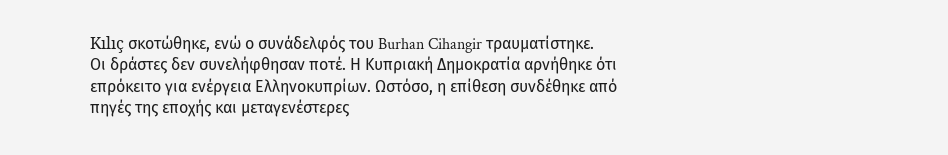Kılıç σκοτώθηκε, ενώ ο συνάδελφός του Burhan Cihangir τραυματίστηκε.
Οι δράστες δεν συνελήφθησαν ποτέ. Η Κυπριακή Δημοκρατία αρνήθηκε ότι επρόκειτο για ενέργεια Ελληνοκυπρίων. Ωστόσο, η επίθεση συνδέθηκε από πηγές της εποχής και μεταγενέστερες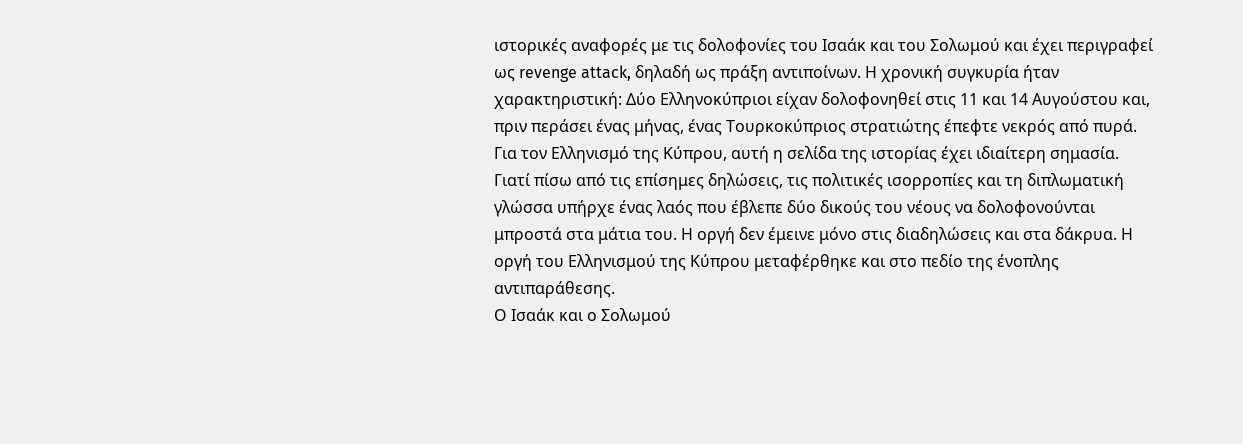ιστορικές αναφορές με τις δολοφονίες του Ισαάκ και του Σολωμού και έχει περιγραφεί ως revenge attack, δηλαδή ως πράξη αντιποίνων. Η χρονική συγκυρία ήταν χαρακτηριστική: Δύο Ελληνοκύπριοι είχαν δολοφονηθεί στις 11 και 14 Αυγούστου και, πριν περάσει ένας μήνας, ένας Τουρκοκύπριος στρατιώτης έπεφτε νεκρός από πυρά. Για τον Ελληνισμό της Κύπρου, αυτή η σελίδα της ιστορίας έχει ιδιαίτερη σημασία. Γιατί πίσω από τις επίσημες δηλώσεις, τις πολιτικές ισορροπίες και τη διπλωματική γλώσσα υπήρχε ένας λαός που έβλεπε δύο δικούς του νέους να δολοφονούνται μπροστά στα μάτια του. Η οργή δεν έμεινε μόνο στις διαδηλώσεις και στα δάκρυα. Η οργή του Ελληνισμού της Κύπρου μεταφέρθηκε και στο πεδίο της ένοπλης αντιπαράθεσης.
Ο Ισαάκ και ο Σολωμού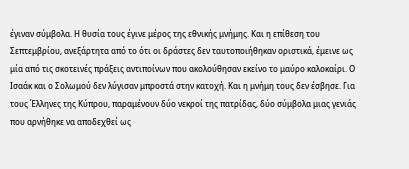έγιναν σύμβολα. Η θυσία τους έγινε μέρος της εθνικής μνήμης. Και η επίθεση του Σεπτεμβρίου, ανεξάρτητα από το ότι οι δράστες δεν ταυτοποιήθηκαν οριστικά, έμεινε ως μία από τις σκοτεινές πράξεις αντιποίνων που ακολούθησαν εκείνο το μαύρο καλοκαίρι. Ο Ισαάκ και ο Σολωμού δεν λύγισαν μπροστά στην κατοχή. Και η μνήμη τους δεν έσβησε. Για τους Έλληνες της Κύπρου, παραμένουν δύο νεκροί της πατρίδας, δύο σύμβολα μιας γενιάς που αρνήθηκε να αποδεχθεί ως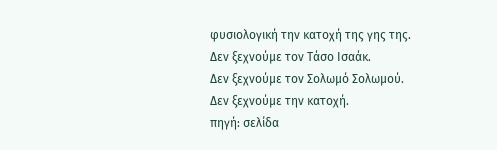φυσιολογική την κατοχή της γης της.
Δεν ξεχνούμε τον Τάσο Ισαάκ.
Δεν ξεχνούμε τον Σολωμό Σολωμού.
Δεν ξεχνούμε την κατοχή.
πηγή: σελίδα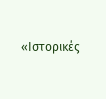«Ιστορικές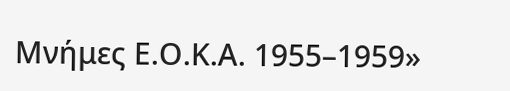Μνήμες Ε.Ο.Κ.Α. 1955–1959»